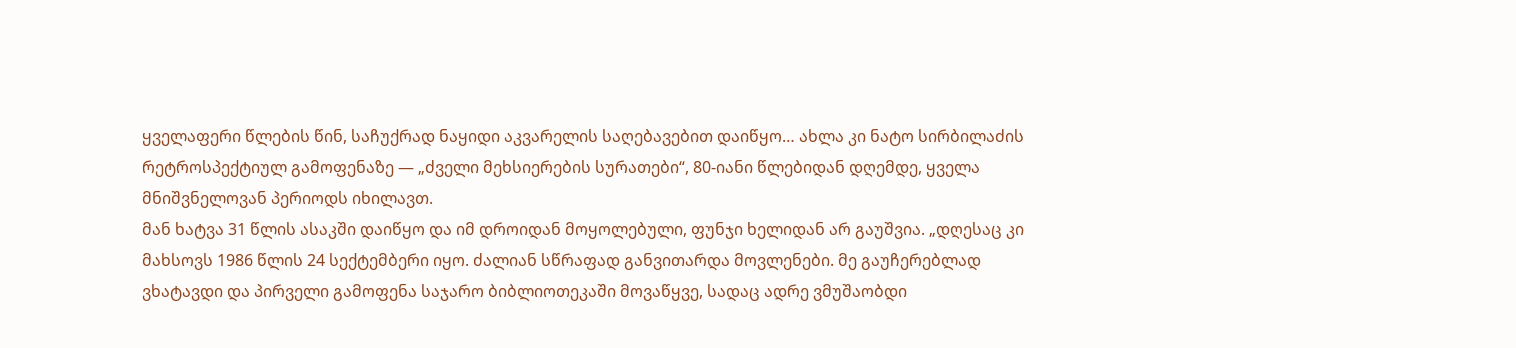ყველაფერი წლების წინ, საჩუქრად ნაყიდი აკვარელის საღებავებით დაიწყო… ახლა კი ნატო სირბილაძის რეტროსპექტიულ გამოფენაზე — „ძველი მეხსიერების სურათები“, 80-იანი წლებიდან დღემდე, ყველა მნიშვნელოვან პერიოდს იხილავთ.
მან ხატვა 31 წლის ასაკში დაიწყო და იმ დროიდან მოყოლებული, ფუნჯი ხელიდან არ გაუშვია. „დღესაც კი მახსოვს 1986 წლის 24 სექტემბერი იყო. ძალიან სწრაფად განვითარდა მოვლენები. მე გაუჩერებლად ვხატავდი და პირველი გამოფენა საჯარო ბიბლიოთეკაში მოვაწყვე, სადაც ადრე ვმუშაობდი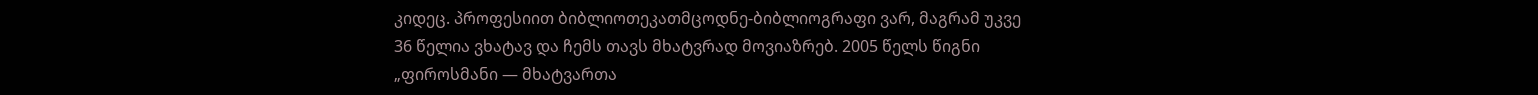კიდეც. პროფესიით ბიბლიოთეკათმცოდნე-ბიბლიოგრაფი ვარ, მაგრამ უკვე 36 წელია ვხატავ და ჩემს თავს მხატვრად მოვიაზრებ. 2005 წელს წიგნი „ფიროსმანი — მხატვართა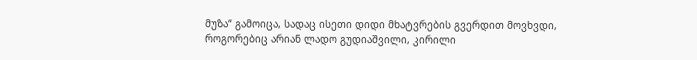მუზა“ გამოიცა, სადაც ისეთი დიდი მხატვრების გვერდით მოვხვდი, როგორებიც არიან ლადო გუდიაშვილი, კირილი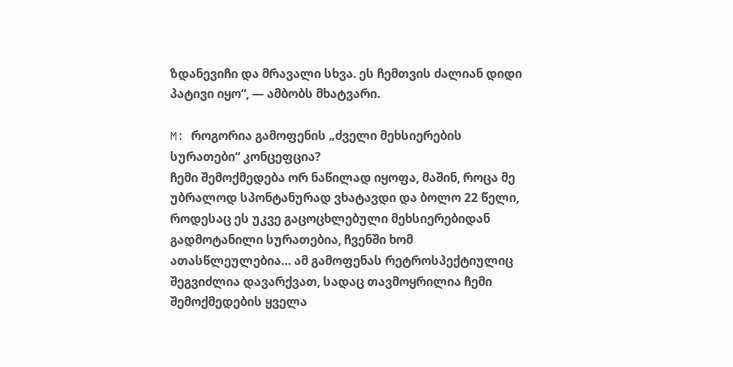ზდანევიჩი და მრავალი სხვა. ეს ჩემთვის ძალიან დიდი პატივი იყო“, — ამბობს მხატვარი.

M: როგორია გამოფენის „ძველი მეხსიერების სურათები“ კონცეფცია?
ჩემი შემოქმედება ორ ნაწილად იყოფა, მაშინ, როცა მე უბრალოდ სპონტანურად ვხატავდი და ბოლო 22 წელი, როდესაც ეს უკვე გაცოცხლებული მეხსიერებიდან გადმოტანილი სურათებია, ჩვენში ხომ ათასწლეულებია… ამ გამოფენას რეტროსპექტიულიც შეგვიძლია დავარქვათ, სადაც თავმოყრილია ჩემი შემოქმედების ყველა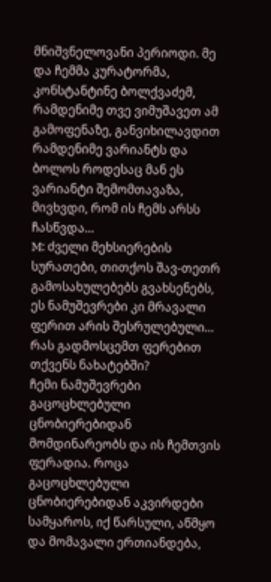მნიშვნელოვანი პერიოდი. მე და ჩემმა კურატორმა, კონსტანტინე ბოლქვაძემ, რამდენიმე თვე ვიმუშავეთ ამ გამოფენაზე, განვიხილავდით რამდენიმე ვარიანტს და ბოლოს როდესაც მან ეს ვარიანტი შემომთავაზა, მივხვდი, რომ ის ჩემს არსს ჩასწვდა…
M: ძველი მეხსიერების სურათები, თითქოს შავ-თეთრ გამოსახულებებს გვახსენებს, ეს ნამუშევრები კი მრავალი ფერით არის შესრულებული… რას გადმოსცემთ ფერებით თქვენს ნახატებში?
ჩემი ნამუშევრები გაცოცხლებული ცნობიერებიდან მომდინარეობს და ის ჩემთვის ფერადია. როცა გაცოცხლებული ცნობიერებიდან აკვირდები სამყაროს, იქ წარსული, აწმყო და მომავალი ერთიანდება,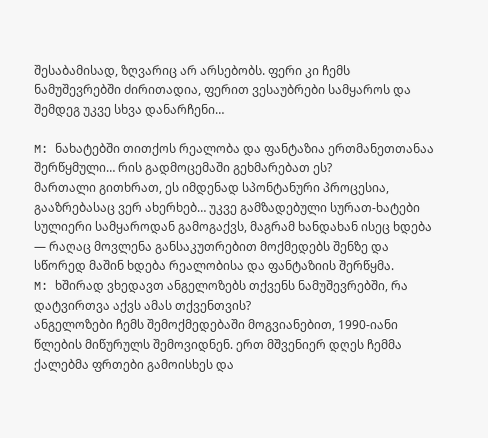შესაბამისად, ზღვარიც არ არსებობს. ფერი კი ჩემს ნამუშევრებში ძირითადია, ფერით ვესაუბრები სამყაროს და შემდეგ უკვე სხვა დანარჩენი…

M: ნახატებში თითქოს რეალობა და ფანტაზია ერთმანეთთანაა შერწყმული… რის გადმოცემაში გეხმარებათ ეს?
მართალი გითხრათ, ეს იმდენად სპონტანური პროცესია, გააზრებასაც ვერ ახერხებ… უკვე გამზადებული სურათ-ხატები სულიერი სამყაროდან გამოგაქვს, მაგრამ ხანდახან ისეც ხდება — რაღაც მოვლენა განსაკუთრებით მოქმედებს შენზე და სწორედ მაშინ ხდება რეალობისა და ფანტაზიის შერწყმა.
M: ხშირად ვხედავთ ანგელოზებს თქვენს ნამუშევრებში, რა დატვირთვა აქვს ამას თქვენთვის?
ანგელოზები ჩემს შემოქმედებაში მოგვიანებით, 1990-იანი წლების მიწურულს შემოვიდნენ. ერთ მშვენიერ დღეს ჩემმა ქალებმა ფრთები გამოისხეს და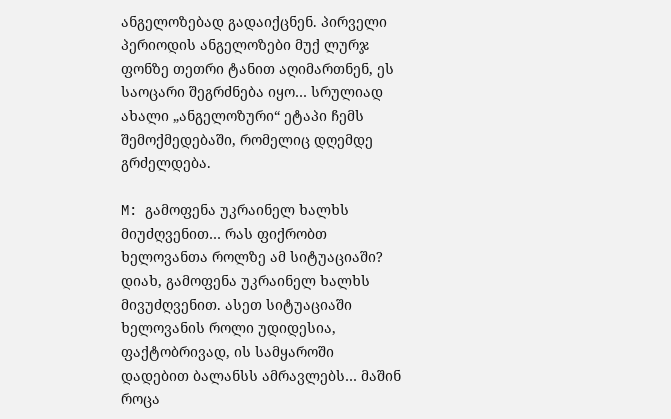ანგელოზებად გადაიქცნენ. პირველი პერიოდის ანგელოზები მუქ ლურჯ ფონზე თეთრი ტანით აღიმართნენ, ეს საოცარი შეგრძნება იყო… სრულიად ახალი „ანგელოზური“ ეტაპი ჩემს შემოქმედებაში, რომელიც დღემდე გრძელდება.

M: გამოფენა უკრაინელ ხალხს მიუძღვენით… რას ფიქრობთ ხელოვანთა როლზე ამ სიტუაციაში?
დიახ, გამოფენა უკრაინელ ხალხს მივუძღვენით. ასეთ სიტუაციაში ხელოვანის როლი უდიდესია, ფაქტობრივად, ის სამყაროში დადებით ბალანსს ამრავლებს… მაშინ როცა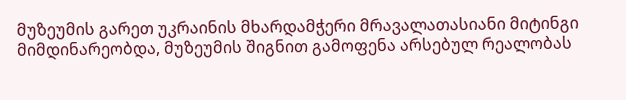მუზეუმის გარეთ უკრაინის მხარდამჭერი მრავალათასიანი მიტინგი მიმდინარეობდა, მუზეუმის შიგნით გამოფენა არსებულ რეალობას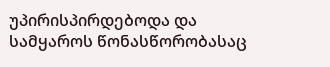უპირისპირდებოდა და სამყაროს წონასწორობასაც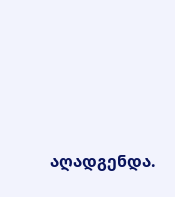აღადგენდა.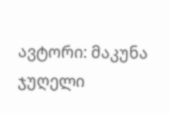ავტორი: მაკუნა ჯუღელი